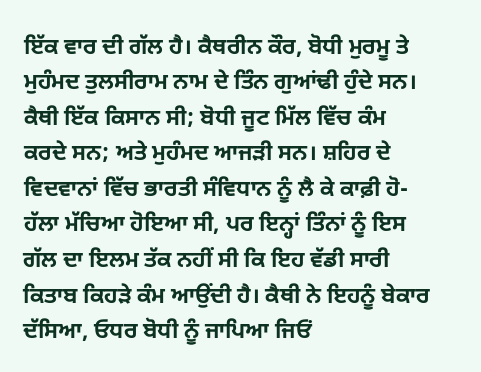ਇੱਕ ਵਾਰ ਦੀ ਗੱਲ ਹੈ। ਕੈਥਰੀਨ ਕੌਰ, ਬੋਧੀ ਮੁਰਮੂ ਤੇ ਮੁਹੰਮਦ ਤੁਲਸੀਰਾਮ ਨਾਮ ਦੇ ਤਿੰਨ ਗੁਆਂਢੀ ਹੁੰਦੇ ਸਨ। ਕੈਥੀ ਇੱਕ ਕਿਸਾਨ ਸੀ; ਬੋਧੀ ਜੂਟ ਮਿੱਲ ਵਿੱਚ ਕੰਮ ਕਰਦੇ ਸਨ; ਅਤੇ ਮੁਹੰਮਦ ਆਜੜੀ ਸਨ। ਸ਼ਹਿਰ ਦੇ ਵਿਦਵਾਨਾਂ ਵਿੱਚ ਭਾਰਤੀ ਸੰਵਿਧਾਨ ਨੂੰ ਲੈ ਕੇ ਕਾਫ਼ੀ ਹੋ-ਹੱਲਾ ਮੱਚਿਆ ਹੋਇਆ ਸੀ, ਪਰ ਇਨ੍ਹਾਂ ਤਿੰਨਾਂ ਨੂੰ ਇਸ ਗੱਲ ਦਾ ਇਲਮ ਤੱਕ ਨਹੀਂ ਸੀ ਕਿ ਇਹ ਵੱਡੀ ਸਾਰੀ ਕਿਤਾਬ ਕਿਹੜੇ ਕੰਮ ਆਉਂਦੀ ਹੈ। ਕੈਥੀ ਨੇ ਇਹਨੂੰ ਬੇਕਾਰ ਦੱਸਿਆ, ਓਧਰ ਬੋਧੀ ਨੂੰ ਜਾਪਿਆ ਜਿਓਂ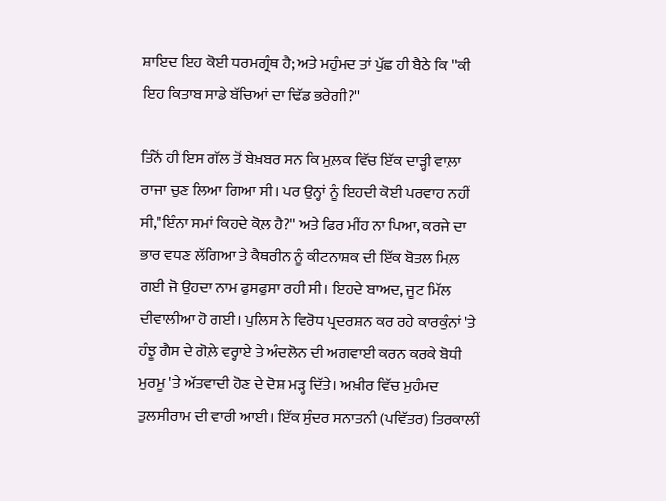ਸ਼ਾਇਦ ਇਹ ਕੋਈ ਧਰਮਗ੍ਰੰਥ ਹੈ; ਅਤੇ ਮਹੁੰਮਦ ਤਾਂ ਪੁੱਛ ਹੀ ਬੈਠੇ ਕਿ ''ਕੀ ਇਹ ਕਿਤਾਬ ਸਾਡੇ ਬੱਚਿਆਂ ਦਾ ਢਿੱਡ ਭਰੇਗੀ?''

ਤਿੰਨੋਂ ਹੀ ਇਸ ਗੱਲ ਤੋਂ ਬੇਖ਼ਬਰ ਸਨ ਕਿ ਮੁਲ਼ਕ ਵਿੱਚ ਇੱਕ ਦਾੜ੍ਹੀ ਵਾਲ਼ਾ ਰਾਜਾ ਚੁਣ ਲਿਆ ਗਿਆ ਸੀ। ਪਰ ਉਨ੍ਹਾਂ ਨੂੰ ਇਹਦੀ ਕੋਈ ਪਰਵਾਹ ਨਹੀਂ ਸੀ,''ਇੰਨਾ ਸਮਾਂ ਕਿਹਦੇ ਕੋਲ਼ ਹੈ?'' ਅਤੇ ਫਿਰ ਮੀਂਹ ਨਾ ਪਿਆ, ਕਰਜੇ ਦਾ ਭਾਰ ਵਧਣ ਲੱਗਿਆ ਤੇ ਕੈਥਰੀਨ ਨੂੰ ਕੀਟਨਾਸ਼ਕ ਦੀ ਇੱਕ ਬੋਤਲ ਮਿਲ਼ ਗਈ ਜੋ ਉਹਦਾ ਨਾਮ ਫੁਸਫੁਸਾ ਰਹੀ ਸੀ। ਇਹਦੇ ਬਾਅਦ, ਜੂਟ ਮਿੱਲ ਦੀਵਾਲੀਆ ਹੋ ਗਈ। ਪੁਲਿਸ ਨੇ ਵਿਰੋਧ ਪ੍ਰਦਰਸ਼ਨ ਕਰ ਰਹੇ ਕਾਰਕੁੰਨਾਂ 'ਤੇ ਹੰਝੂ ਗੈਸ ਦੇ ਗੋਲ਼ੇ ਵਰ੍ਹਾਏ ਤੇ ਅੰਦਲੋਨ ਦੀ ਅਗਵਾਈ ਕਰਨ ਕਰਕੇ ਬੋਧੀ ਮੁਰਮੂ 'ਤੇ ਅੱਤਵਾਦੀ ਹੋਣ ਦੇ ਦੋਸ਼ ਮੜ੍ਹ ਦਿੱਤੇ। ਅਖ਼ੀਰ ਵਿੱਚ ਮੁਹੰਮਦ ਤੁਲਸੀਰਾਮ ਦੀ ਵਾਰੀ ਆਈ। ਇੱਕ ਸੁੰਦਰ ਸਨਾਤਨੀ (ਪਵਿੱਤਰ) ਤਿਰਕਾਲੀਂ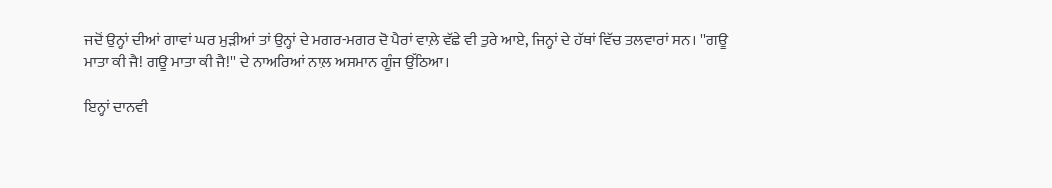ਜਦੋਂ ਉਨ੍ਹਾਂ ਦੀਆਂ ਗਾਵਾਂ ਘਰ ਮੁੜੀਆਂ ਤਾਂ ਉਨ੍ਹਾਂ ਦੇ ਮਗਰ-ਮਗਰ ਦੋ ਪੈਰਾਂ ਵਾਲ਼ੇ ਵੱਛੇ ਵੀ ਤੁਰੇ ਆਏ, ਜਿਨ੍ਹਾਂ ਦੇ ਹੱਥਾਂ ਵਿੱਚ ਤਲਵਾਰਾਂ ਸਨ। ''ਗਊ ਮਾਤਾ ਕੀ ਜੈ! ਗਊ ਮਾਤਾ ਕੀ ਜੈ!'' ਦੇ ਨਾਅਰਿਆਂ ਨਾਲ਼ ਅਸਮਾਨ ਗੂੰਜ ਉੱਠਿਆ।

ਇਨ੍ਹਾਂ ਦਾਨਵੀ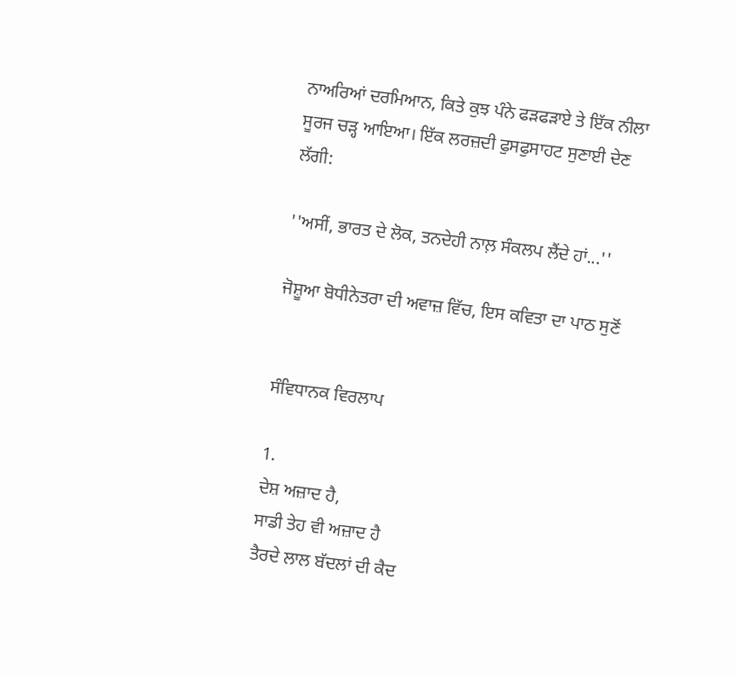ਨਾਅਰਿਆਂ ਦਰਮਿਆਨ, ਕਿਤੇ ਕੁਝ ਪੰਨੇ ਫੜਫੜਾਏ ਤੇ ਇੱਕ ਨੀਲਾ ਸੂਰਜ ਚੜ੍ਹ ਆਇਆ। ਇੱਕ ਲਰਜ਼ਦੀ ਫੁਸਫੁਸਾਹਟ ਸੁਣਾਈ ਦੇਣ ਲੱਗੀ:

''ਅਸੀਂ, ਭਾਰਤ ਦੇ ਲੋਕ, ਤਨਦੇਹੀ ਨਾਲ਼ ਸੰਕਲਪ ਲੈਂਦੇ ਹਾਂ...''

ਜੋਸ਼ੂਆ ਬੋਧੀਨੇਤਰਾ ਦੀ ਅਵਾਜ਼ ਵਿੱਚ, ਇਸ ਕਵਿਤਾ ਦਾ ਪਾਠ ਸੁਣੋਂ


ਸੰਵਿਧਾਨਕ ਵਿਰਲਾਪ

1.
ਦੇਸ਼ ਅਜ਼ਾਦ ਹੈ,
ਸਾਡੀ ਤੇਹ ਵੀ ਅਜ਼ਾਦ ਹੈ
ਤੈਰਦੇ ਲਾਲ ਬੱਦਲਾਂ ਦੀ ਕੈਦ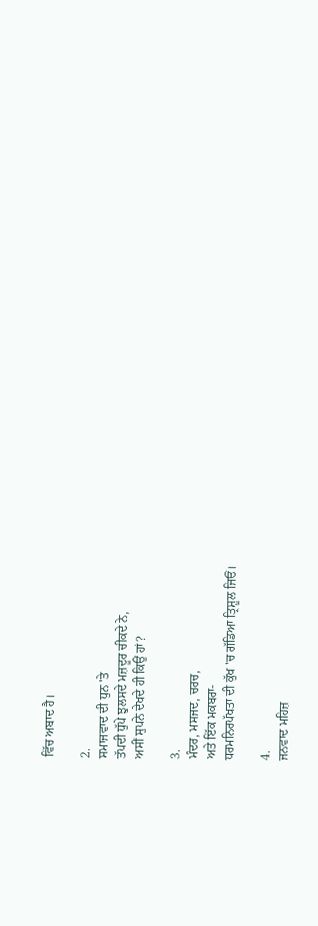ਵਿੱਚ ਅਬਾਦ ਹੈ।

2.
ਸਮਾਜਵਾਦ ਦੀ ਧੁਨ 'ਤੇ
ਤੱਪਦੀ ਧੁੱਪੇ ਝੁਲਸਦੇ ਮਜ਼ਦੂਰ ਚੀਕਦੇ ਨੇ,
ਅਸੀਂ ਸੁਪਨੇ ਦੇਖਦੇ ਹੀ ਕਿਉਂ ਹਾਂ?

3.
ਮੰਦਰ, ਮਸਜਦ, ਚਰਚ,
ਅਤੇ ਇੱਕ ਮਕਬਰਾ-
ਧਰਮਨਿਰਪੱਖਤਾ ਦੀ ਕੁੱਖ 'ਚ ਗੱਡਿਆ ਤ੍ਰਿਸ਼ੂਲ ਜਿਓਂ।

4.
ਜਨਵਾਦ ਮਹਿਜ਼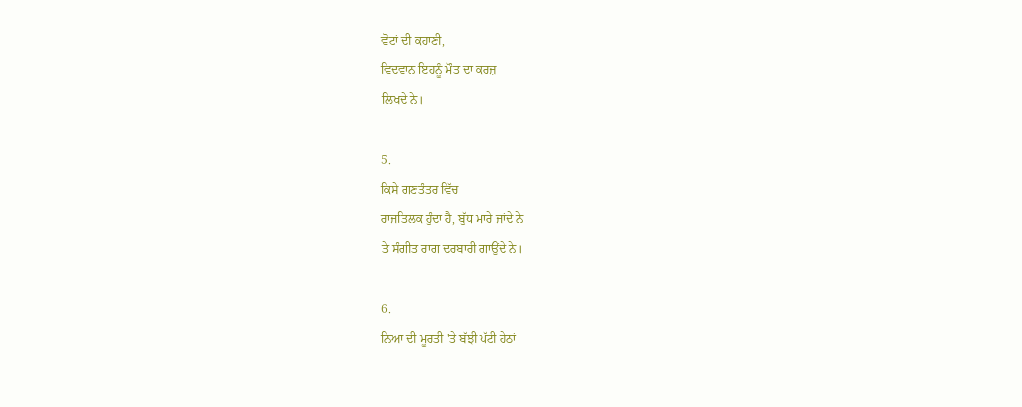ਵੋਟਾਂ ਦੀ ਕਹਾਣੀ,
ਵਿਦਵਾਨ ਇਹਨੂੰ ਮੌਤ ਦਾ ਕਰਜ਼
ਲਿਖਦੇ ਨੇ।

5.
ਕਿਸੇ ਗਣਤੰਤਰ ਵਿੱਚ
ਰਾਜਤਿਲਕ ਹੁੰਦਾ ਹੈ, ਬੁੱਧ ਮਾਰੇ ਜਾਂਦੇ ਨੇ
ਤੇ ਸੰਗੀਤ ਰਾਗ ਦਰਬਾਰੀ ਗਾਉਂਦੇ ਨੇ।

6.
ਨਿਆ ਦੀ ਮੂਰਤੀ 'ਤੇ ਬੱਝੀ ਪੱਟੀ ਹੇਠਾਂ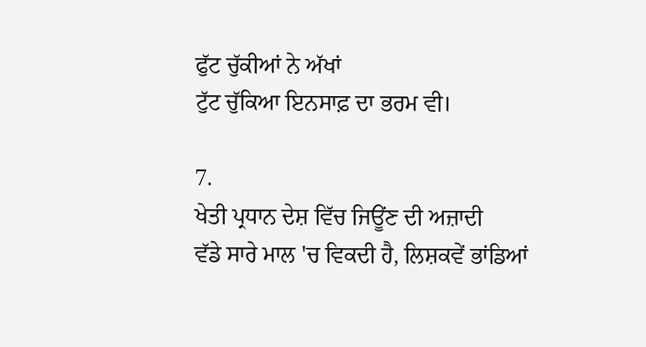ਫੁੱਟ ਚੁੱਕੀਆਂ ਨੇ ਅੱਖਾਂ
ਟੁੱਟ ਚੁੱਕਿਆ ਇਨਸਾਫ਼ ਦਾ ਭਰਮ ਵੀ।

7.
ਖੇਤੀ ਪ੍ਰਧਾਨ ਦੇਸ਼ ਵਿੱਚ ਜਿਊਂਣ ਦੀ ਅਜ਼ਾਦੀ
ਵੱਡੇ ਸਾਰੇ ਮਾਲ 'ਚ ਵਿਕਦੀ ਹੈ, ਲਿਸ਼ਕਵੇਂ ਭਾਂਡਿਆਂ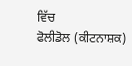ਵਿੱਚ
ਫੋਲੀਡੋਲ (ਕੀਟਨਾਸ਼ਕ)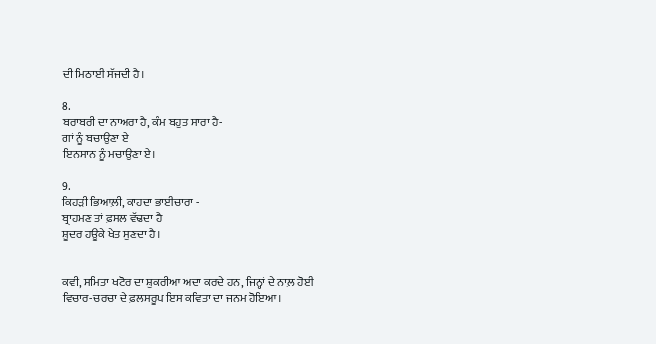ਦੀ ਮਿਠਾਈ ਸੱਜਦੀ ਹੈ।

8.
ਬਰਾਬਰੀ ਦਾ ਨਾਅਰਾ ਹੈ, ਕੰਮ ਬਹੁਤ ਸਾਰਾ ਹੈ-
ਗਾਂ ਨੂੰ ਬਚਾਉਣਾ ਏ
ਇਨਸਾਨ ਨੂੰ ਮਚਾਉਣਾ ਏ।

9.
ਕਿਹੜੀ ਭਿਆਲ਼ੀ, ਕਾਹਦਾ ਭਾਈਚਾਰਾ -
ਬ੍ਰਾਹਮਣ ਤਾਂ ਫ਼ਸਲ ਵੱਢਦਾ ਹੈ
ਸ਼ੂਦਰ ਹਊਕੇ ਖੇਤ ਸੁਣਦਾ ਹੈ।


ਕਵੀ, ਸਮਿਤਾ ਖਟੋਰ ਦਾ ਸ਼ੁਕਰੀਆ ਅਦਾ ਕਰਦੇ ਹਨ, ਜਿਨ੍ਹਾਂ ਦੇ ਨਾਲ਼ ਹੋਈ ਵਿਚਾਰ-ਚਰਚਾ ਦੇ ਫ਼ਲਸਰੂਪ ਇਸ ਕਵਿਤਾ ਦਾ ਜਨਮ ਹੋਇਆ।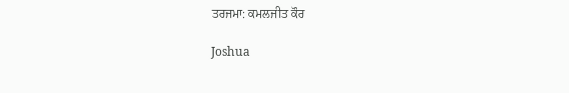ਤਰਜਮਾ: ਕਮਲਜੀਤ ਕੌਰ

Joshua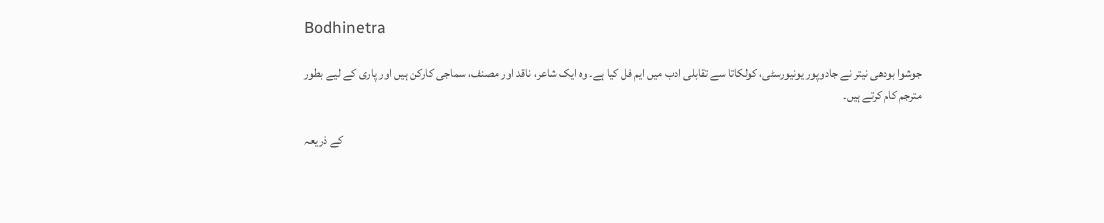Bodhinetra

جوشوا بودھی نیتر نے جادوپور یونیورسٹی، کولکاتا سے تقابلی ادب میں ایم فل کیا ہے۔ وہ ایک شاعر، ناقد اور مصنف، سماجی کارکن ہیں اور پاری کے لیے بطور مترجم کام کرتے ہیں۔

کے ذریعہ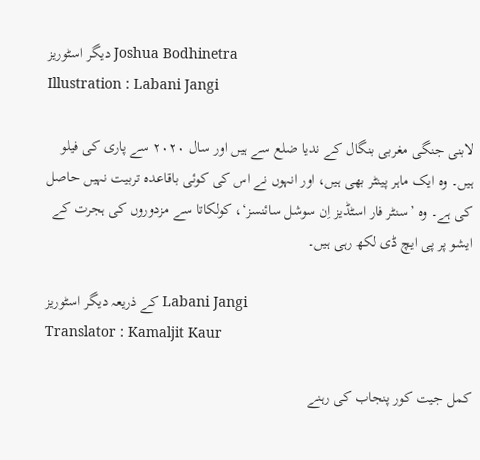دیگر اسٹوریز Joshua Bodhinetra
Illustration : Labani Jangi

لابنی جنگی مغربی بنگال کے ندیا ضلع سے ہیں اور سال ۲۰۲۰ سے پاری کی فیلو ہیں۔ وہ ایک ماہر پینٹر بھی ہیں، اور انہوں نے اس کی کوئی باقاعدہ تربیت نہیں حاصل کی ہے۔ وہ ’سنٹر فار اسٹڈیز اِن سوشل سائنسز‘، کولکاتا سے مزدوروں کی ہجرت کے ایشو پر پی ایچ ڈی لکھ رہی ہیں۔

کے ذریعہ دیگر اسٹوریز Labani Jangi
Translator : Kamaljit Kaur

کمل جیت کور پنجاب کی رہنے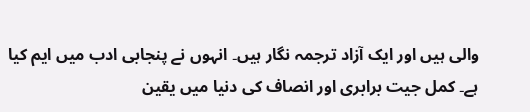والی ہیں اور ایک آزاد ترجمہ نگار ہیں۔ انہوں نے پنجابی ادب میں ایم کیا ہے۔ کمل جیت برابری اور انصاف کی دنیا میں یقین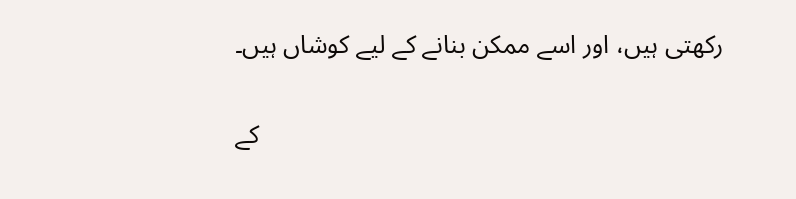رکھتی ہیں، اور اسے ممکن بنانے کے لیے کوشاں ہیں۔

کے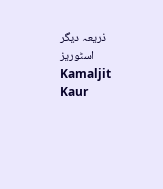ذریعہ دیگر اسٹوریز Kamaljit Kaur